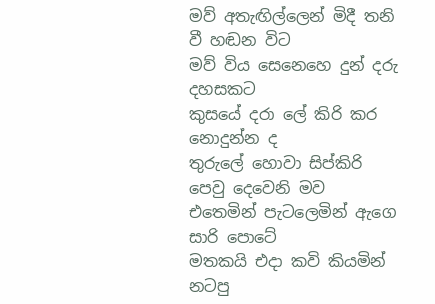මව් අතැඟිල්ලෙන් මිදී තනි වී හඬන විට
මව් විය සෙනෙහෙ දුන් දරු දහසකට
කුසයේ දරා ලේ කිරි කර නොදුන්න ද
තුරුලේ හොවා සිප්කිරි පෙවු දෙවෙනි මව
එතෙමින් පැටලෙමින් ඇගෙ සාරි පොටේ
මතකයි එදා කවි කියමින් නටපු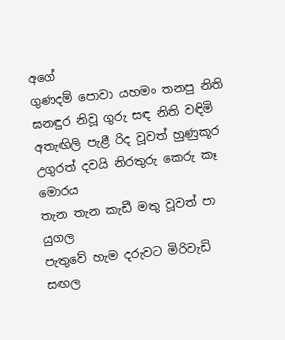අගේ
ගුණදම් පොවා යහමං තනපු නිති
ඝනඳුර නිවූ ගුරු සඳ නිති වඳිමි
අතැඟිලි පැළී රිද වූවත් හුණුකූර
උගුරත් දවයි නිරතුරු කෙරු කෑ මොරය
තැන තැන කැඩී මතු වූවත් පා යුගල
පැතුවේ හැම දරුවට මිරිවැඩි සඟල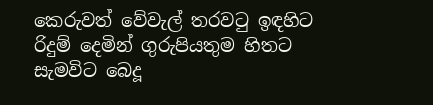කෙරුවත් වේවැල් තරවටු ඉඳහිට
රිදුම් දෙමින් ගුරුපියතුම හිතට
සැමවිට බෙදූ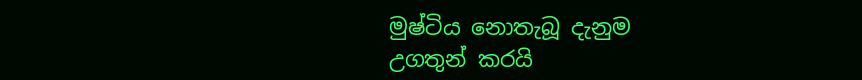මුෂ්ටිය නොතැබූ දැනුම
උගතුන් කරයි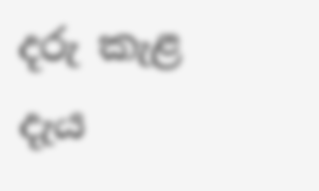දරු කැළ දැය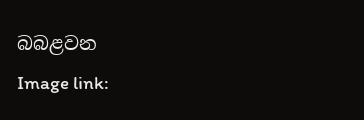බබළවන
Image link: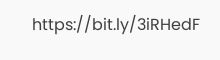https://bit.ly/3iRHedF